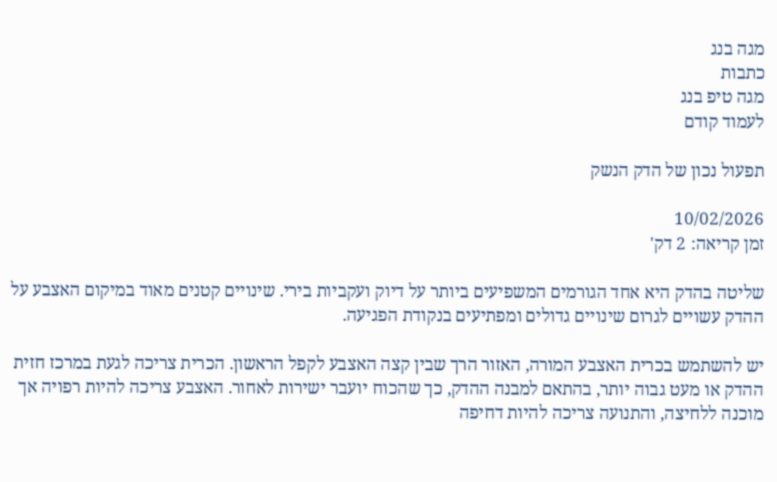מגה בנג
כתבות
מגה טיפ בנג
לעמוד קודם

תפעול נכון של הדק הנשק

10/02/2026
זמן קריאה: 2 דק'

שליטה בהדק היא אחד הגורמים המשפיעים ביותר על דיוק ועקביות בירי. שינויים קטנים מאוד במיקום האצבע על ההדק עשויים לגרום שינויים גדולים ומפתיעים בנקודת הפגיעה.

יש להשתמש בכרית האצבע המורה, האזור הרך שבין קצה האצבע לקפל הראשון. הכרית צריכה לגעת במרכז חזית ההדק או מעט גבוה יותר, בהתאם למבנה ההדק, כך שהכוח יועבר ישירות לאחור. האצבע צריכה להיות רפויה אך מוכנה ללחיצה, והתנועה צריכה להיות דחיפה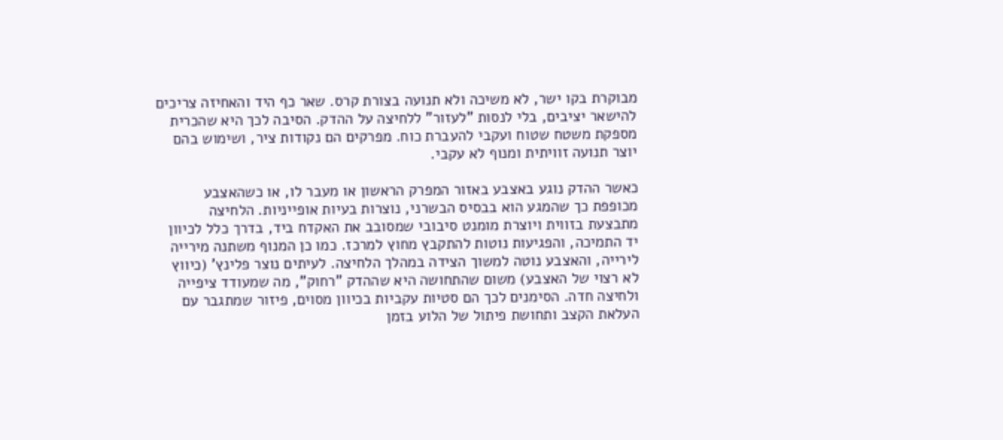מבוקרת בקו ישר, לא משיכה ולא תנועה בצורת קרס. שאר כף היד והאחיזה צריכים להישאר יציבים, בלי לנסות "לעזור" ללחיצה על ההדק. הסיבה לכך היא שהכרית מספקת משטח שטוח ועקבי להעברת כוח. מפרקים הם נקודות ציר, ושימוש בהם יוצר תנועה זוויתית ומנוף לא עקבי.

כאשר ההדק נוגע באצבע באזור המפרק הראשון או מעבר לו, או כשהאצבע מכופפת כך שהמגע הוא בבסיס הבשרני, נוצרות בעיות אופייניות. הלחיצה מתבצעת בזווית ויוצרת מומנט סיבובי שמסובב את האקדח ביד, בדרך כלל לכיוון יד התמיכה, והפגיעות נוטות להתקבץ מחוץ למרכז. כמו כן המנוף משתנה מירייה לירייה, והאצבע נוטה למשוך הצידה במהלך הלחיצה. לעיתים נוצר פלינץ' (כיווץ לא רצוי של האצבע) משום שהתחושה היא שההדק "רחוק", מה שמעודד ציפייה ולחיצה חדה. הסימנים לכך הם סטיות עקביות בכיוון מסוים, פיזור שמתגבר עם העלאת הקצב ותחושת פיתול של הלוע בזמן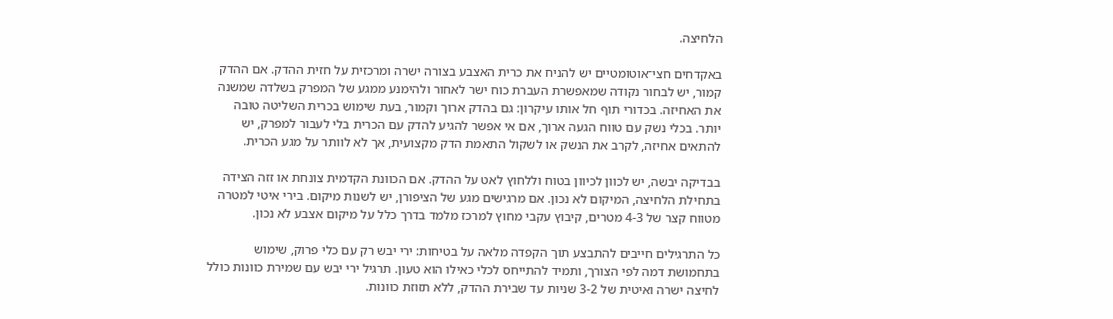הלחיצה.

באקדחים חצי־אוטומטיים יש להניח את כרית האצבע בצורה ישרה ומרכזית על חזית ההדק. אם ההדק קמור, יש לבחור נקודה שמאפשרת העברת כוח ישר לאחור ולהימנע ממגע של המפרק בשלדה שמשנה את האחיזה. בכדורי תוף חל אותו עיקרון: גם בהדק ארוך וקמור, בעת שימוש בכרית השליטה טובה יותר. בכלי נשק עם טווח הגעה ארוך, אם אי אפשר להגיע להדק עם הכרית בלי לעבור למפרק, יש להתאים אחיזה, לקרב את הנשק או לשקול התאמת הדק מקצועית, אך לא לוותר על מגע הכרית.

בבדיקה יבשה, יש לכוון לכיוון בטוח וללחוץ לאט על ההדק. אם הכוונת הקדמית צונחת או זזה הצידה בתחילת הלחיצה, המיקום לא נכון. אם מרגישים מגע של הציפורן, יש לשנות מיקום. בירי איטי למטרה מטווח קצר של 4-3 מטרים, קיבוץ עקבי מחוץ למרכז מלמד בדרך כלל על מיקום אצבע לא נכון.

כל התרגילים חייבים להתבצע תוך הקפדה מלאה על בטיחות: ירי יבש רק עם כלי פרוק, שימוש בתחמושת דמה לפי הצורך, ותמיד להתייחס לכלי כאילו הוא טעון. תרגיל ירי יבש עם שמירת כוונות כולל לחיצה ישרה ואיטית של 3-2 שניות עד שבירת ההדק, ללא תזוזת כוונות.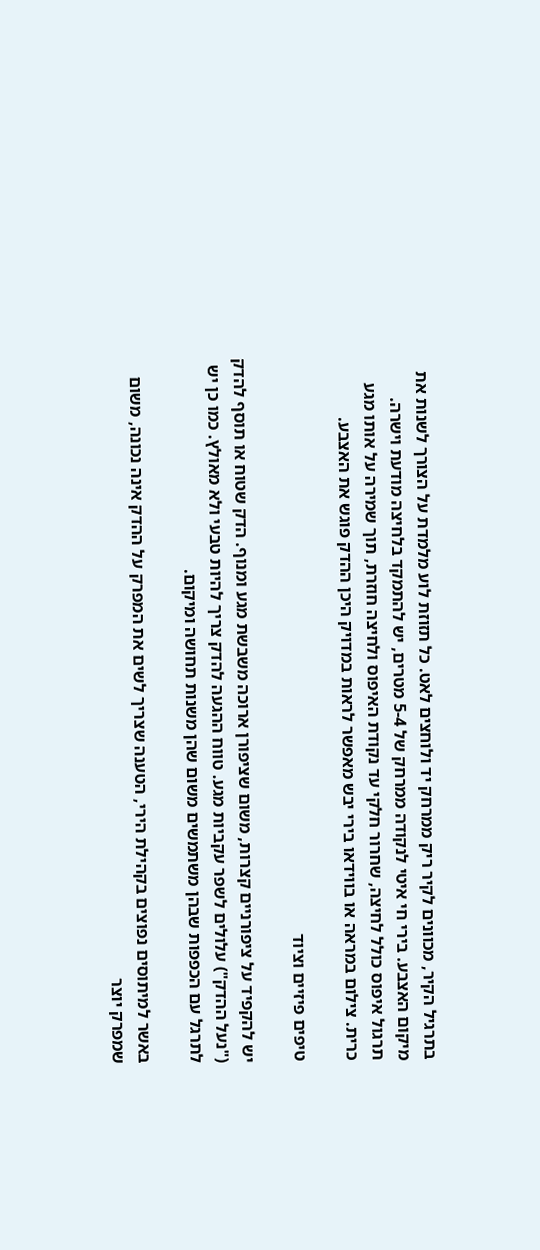בתרגיל הקיר, מכוונים לקיר ריק ממרחק יד ולוחצים לאט. כל תזוזת לוע מלמדת על הצורך לשנות את מיקום האצבע. בירי חי איטי לנקודה ממרחק של 5-4 מטרים, יש להתמקד בלחיצה מודעת וישרה. תרגול איפוס כולל לחיצה, שחרור חלקי עד נקודת האיפוס ולחיצה חוזרת, תוך שמירה על אותו מגע כרית. צילום במראה או בווידאו בירי יבש מאפשר לראות במדויק היכן ההדק פוגש את האצבע.

טיפים פיזיים וציוד

יש להקפיד על ציפורניים קצרות, משום שציפורן ארוכה משבשת מגע ומנוף. הדק שטוח או תוסף להדק ("נעל ההדק") עלולים לשפר עקביות מגע. טווח ההגעה להדק צריך להיות טבעי ולא מאולץ. כמו כן יש לתרגל עם הכפפות שבהן משתמשים משום שהן משנות תחושה ומיקום.

באשר למיתוסים נפוצים בקהילת הירי, הטענה שצריך לשים את המפרק על ההדק אינה נכונה, משום שמפרק יוצר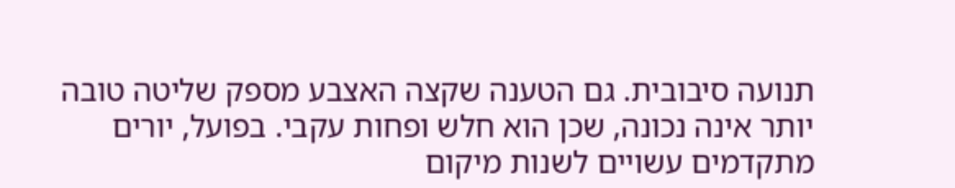תנועה סיבובית. גם הטענה שקצה האצבע מספק שליטה טובה יותר אינה נכונה, שכן הוא חלש ופחות עקבי. בפועל, יורים מתקדמים עשויים לשנות מיקום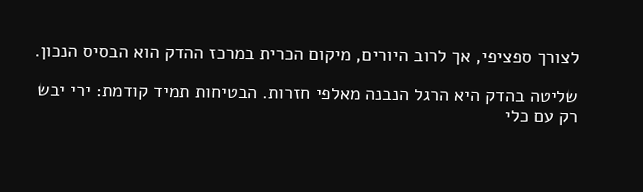לצורך ספציפי, אך לרוב היורים, מיקום הכרית במרכז ההדק הוא הבסיס הנכון.

שליטה בהדק היא הרגל הנבנה מאלפי חזרות. הבטיחות תמיד קודמת: ירי יבש רק עם כלי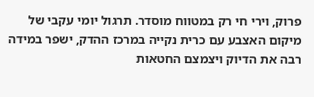פרוק, וירי חי רק במטווח מוסדר. תרגול יומי עקבי של מיקום האצבע עם כרית נקייה במרכז ההדק, ישפר במידה רבה את הדיוק ויצמצם החטאות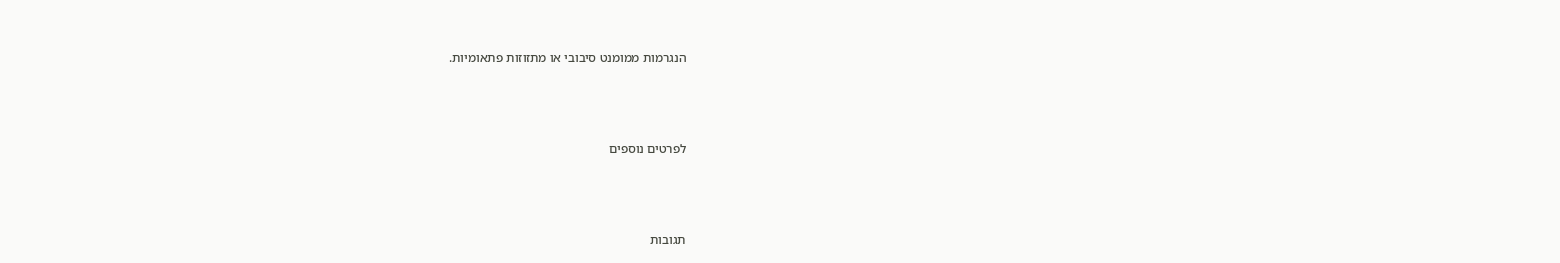הנגרמות ממומנט סיבובי או מתזוזות פתאומיות.



לפרטים נוספים



תגובות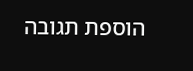הוספת תגובה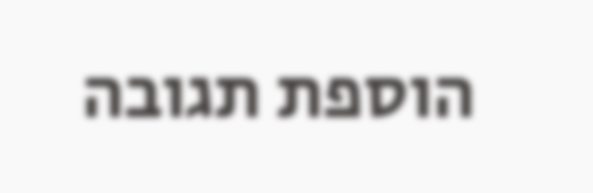הוספת תגובה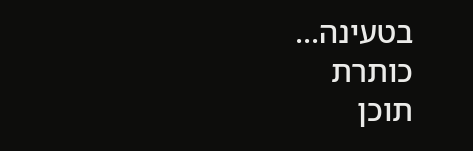בטעינה...
כותרת
תוכן